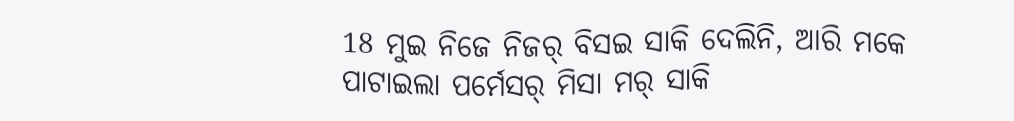18 ମୁଇ ନିଜେ ନିଜର୍ ବିସଇ ସାକି ଦେଲିନି, ଆରି ମକେ ପାଟାଇଲା ପର୍ମେସର୍ ମିସା ମର୍ ସାକି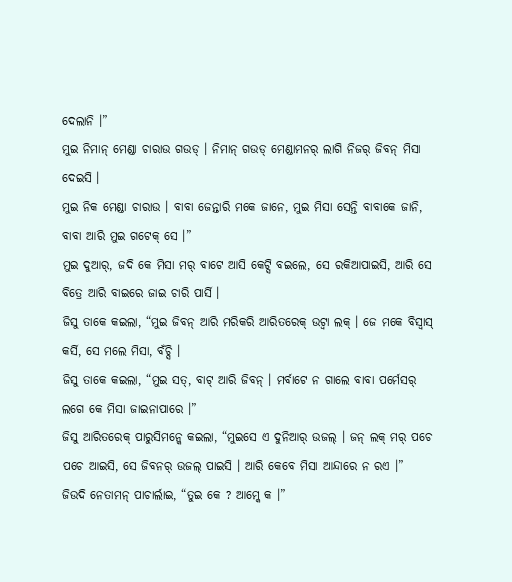ଦେଲାନି ।”
ମୁଇ ନିମାନ୍ ମେଣ୍ଡା ଚାରାଉ ଗଉଡ୍ । ନିମାନ୍ ଗଉଡ୍ ମେଣ୍ଡାମନର୍ ଲାଗି ନିଜର୍ ଜିବନ୍ ମିସା ଦେଇସି ।
ମୁଇ ନିକ ମେଣ୍ଡା ଚାରାଉ । ବାବା ଜେନ୍ତାରି ମକେ ଜାନେ, ମୁଇ ମିସା ସେନ୍ତି ବାବାକେ ଜାନି,
ବାବା ଆରି ମୁଇ ଗଟେକ୍ ସେ ।”
ମୁଇ ଦୁଆର୍, ଜଦି କେ ମିସା ମର୍ ବାଟେ ଆସି କେଟ୍ସି ବଇଲେ, ସେ ରକିଆପାଇସି, ଆରି ସେ ବିତ୍ରେ ଆରି ବାଇରେ ଜାଇ ଚାରି ପାର୍ସି ।
ଜିସୁ ତାକେ କଇଲା, “ମୁଇ ଜିବନ୍ ଆରି ମରିକରି ଆରିତରେକ୍ ଉଟ୍ବା ଲକ୍ । ଜେ ମକେ ବିସ୍ବାସ୍ କର୍ସି, ସେ ମଲେ ମିସା, ବଁଚ୍ସି ।
ଜିସୁ ତାକେ କଇଲା, “ମୁଇ ସତ୍, ବାଟ୍ ଆରି ଜିବନ୍ । ମର୍ବାଟେ ନ ଗାଲେ ବାବା ପର୍ମେସର୍ ଲଗେ କେ ମିସା ଜାଇନାପାରେ ।”
ଜିସୁ ଆରିତରେକ୍ ପାରୁସିମନ୍କେ କଇଲା, “ମୁଇସେ ଏ ଦୁନିଆର୍ ଉଜଲ୍ । ଜନ୍ ଲକ୍ ମର୍ ପଚେ ପଚେ ଆଇସି, ସେ ଜିବନର୍ ଉଜଲ୍ ପାଇସି । ଆରି କେବେ ମିସା ଆନ୍ଦାରେ ନ ରଏ ।”
ଜିଉଦି ନେତାମନ୍ ପାଚାର୍ଲାଇ, “ତୁଇ କେ ? ଆମ୍କେ କ ।”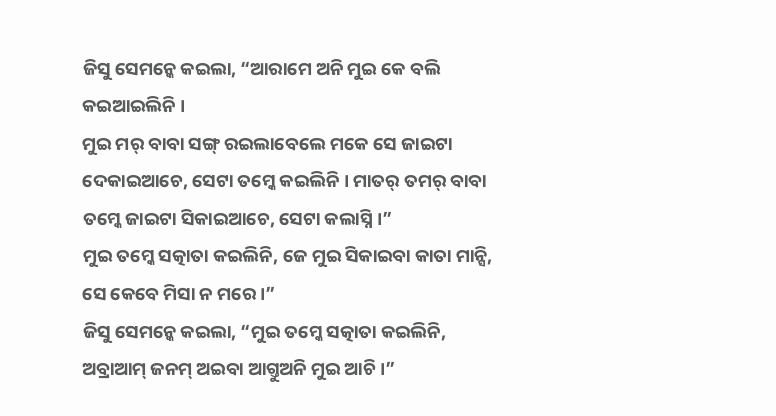ଜିସୁ ସେମନ୍କେ କଇଲା, “ଆରାମେ ଅନି ମୁଇ କେ ବଲି କଇଆଇଲିନି ।
ମୁଇ ମର୍ ବାବା ସଙ୍ଗ୍ ରଇଲାବେଲେ ମକେ ସେ ଜାଇଟା ଦେକାଇଆଚେ, ସେଟା ତମ୍କେ କଇଲିନି । ମାତର୍ ତମର୍ ବାବା ତମ୍କେ ଜାଇଟା ସିକାଇଆଚେ, ସେଟା କଲାସ୍ନି ।”
ମୁଇ ତମ୍କେ ସତ୍କାତା କଇଲିନି, ଜେ ମୁଇ ସିକାଇବା କାତା ମାନ୍ସି, ସେ କେବେ ମିସା ନ ମରେ ।”
ଜିସୁ ସେମନ୍କେ କଇଲା, “ମୁଇ ତମ୍କେ ସତ୍କାତା କଇଲିନି, ଅବ୍ରାଆମ୍ ଜନମ୍ ଅଇବା ଆଗ୍ତୁଅନି ମୁଇ ଆଚି ।”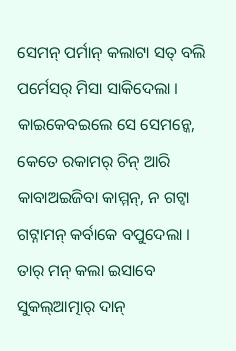ସେମନ୍ ପର୍ମାନ୍ କଲାଟା ସତ୍ ବଲି ପର୍ମେସର୍ ମିସା ସାକିଦେଲା । କାଇକେବଇଲେ ସେ ସେମନ୍କେ, କେତେ ରକାମର୍ ଚିନ୍ ଆରି କାବାଅଇଜିବା କାମ୍ମନ୍, ନ ଗଟ୍ବା ଗଟ୍ନାମନ୍ କର୍ବାକେ ବପୁଦେଲା । ତାର୍ ମନ୍ କଲା ଇସାବେ ସୁକଲ୍ଆତ୍ମାର୍ ଦାନ୍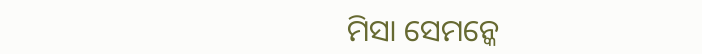ମିସା ସେମନ୍କେ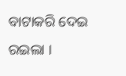ବାଟାକରି ଦେଇ ରଇଲା ।